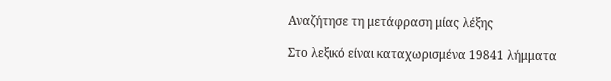Αναζήτησε τη μετάφραση μίας λέξης

Στο λεξικό είναι καταχωρισμένα 19841 λήμματα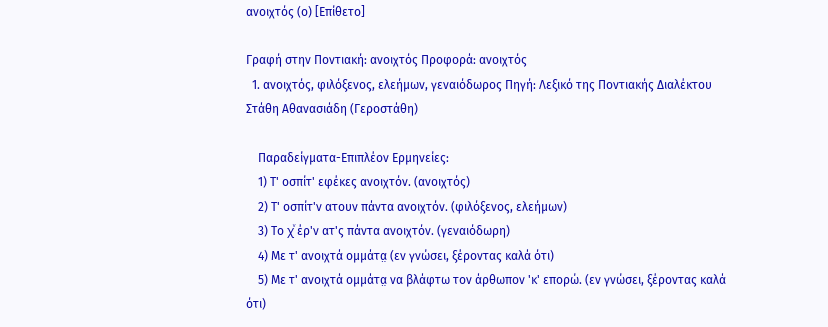ανοιχτός (ο) [Επίθετο]

Γραφή στην Ποντιακή: ανοιχτός Προφορά: ανοιχτός
  1. ανοιχτός, φιλόξενος, ελεήμων, γεναιόδωρος Πηγή: Λεξικό της Ποντιακής Διαλέκτου Στάθη Αθανασιάδη (Γεροστάθη)

    Παραδείγματα-Επιπλέον Ερμηνείες:
    1) Τ' οσπίτ' εφέκες ανοιχτόν. (ανοιχτός)
    2) Τ' οσπίτ'ν ατουν πάντα ανοιχτόν. (φιλόξενος, ελεήμων)
    3) Το χͮ έρ'ν ατ'ς πάντα ανοιχτόν. (γεναιόδωρη)
    4) Με τ' ανοιχτά ομμάτα̤ (εν γνώσει, ξέροντας καλά ότι)
    5) Με τ' ανοιχτά ομμάτα̤ να βλάφτω τον άρθωπον 'κ' επορώ. (εν γνώσει, ξέροντας καλά ότι)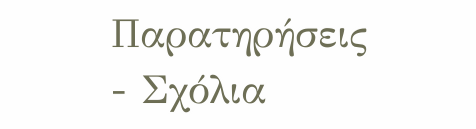Παρατηρήσεις - Σχόλια